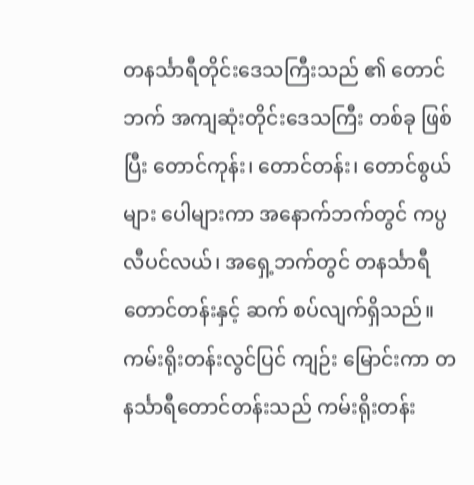တနင်္သာရီတိုင်းဒေသကြီးသည် ၏ တောင်ဘက် အကျဆုံးတိုင်းဒေသကြီး တစ်ခု ဖြစ်ပြီး တောင်ကုန်း၊ တောင်တန်း၊ တောင်စွယ်များ ပေါများကာ အနောက်ဘက်တွင် ကပ္ပလီပင်လယ်၊ အရှေ့ဘက်တွင် တနင်္သာရီ တောင်တန်းနှင့် ဆက် စပ်လျက်ရှိသည်။ ကမ်းရိုးတန်းလွင်ပြင် ကျဉ်း မြောင်းကာ တနင်္သာရီတောင်တန်းသည် ကမ်းရိုးတန်း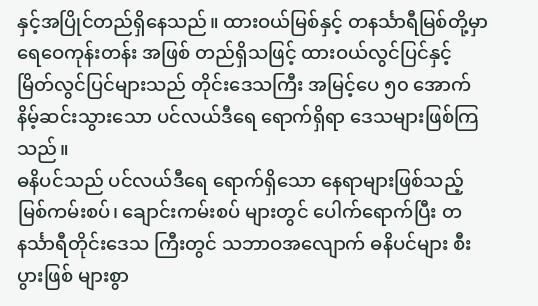နှင့်အပြိုင်တည်ရှိနေသည်။ ထားဝယ်မြစ်နှင့် တနင်္သာရီမြစ်တို့မှာ ရေဝေကုန်းတန်း အဖြစ် တည်ရှိသဖြင့် ထားဝယ်လွင်ပြင်နှင့် မြိတ်လွင်ပြင်များသည် တိုင်းဒေသကြီး အမြင့်ပေ ၅၀ အောက် နိမ့်ဆင်းသွားသော ပင်လယ်ဒီရေ ရောက်ရှိရာ ဒေသများဖြစ်ကြသည်။
ဓနိပင်သည် ပင်လယ်ဒီရေ ရောက်ရှိသော နေရာများဖြစ်သည့် မြစ်ကမ်းစပ်၊ ချောင်းကမ်းစပ် များတွင် ပေါက်ရောက်ပြီး တနင်္သာရီတိုင်းဒေသ ကြီးတွင် သဘာဝအလျောက် ဓနိပင်များ စီးပွားဖြစ် များစွာ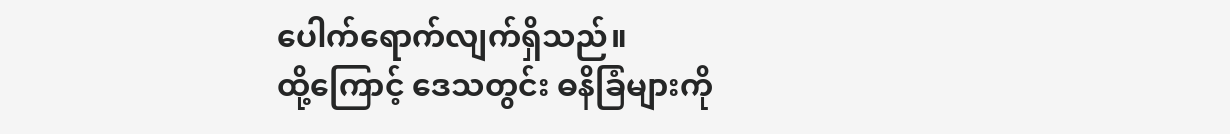ပေါက်ရောက်လျက်ရှိသည်။
ထို့ကြောင့် ဒေသတွင်း ဓနိခြံများကို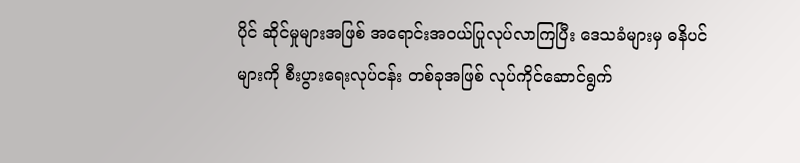ပိုင် ဆိုင်မှုများအဖြစ် အရောင်းအဝယ်ပြုလုပ်လာကြပြီး ဒေသခံများမှ ဓနိပင်များကို စီးပွားရေးလုပ်ငန်း တစ်ခုအဖြစ် လုပ်ကိုင်ဆောင်ရွက်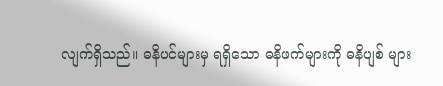လျက်ရှိသည်။ ဓနိပင်များမှ ရရှိသော ဓနိဖက်များကို ဓနိပျစ် များ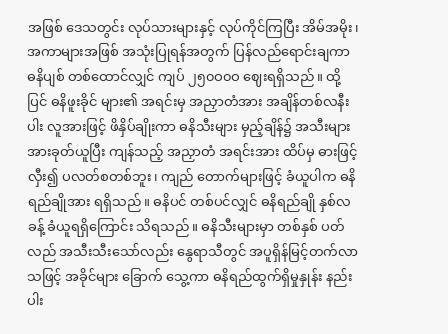အဖြစ် ဒေသတွင်း လုပ်သားများနှင့် လုပ်ကိုင်ကြပြီး အိမ်အမိုး၊ အကာများအဖြစ် အသုံးပြုရန်အတွက် ပြန်လည်ရောင်းချကာ ဓနိပျစ် တစ်ထောင်လျှင် ကျပ် ၂၅၀ဝ၀ဝ ဈေးရရှိသည်။ ထို့ပြင် ဓနိဖူးခိုင် များ၏ အရင်းမှ အညှာတံအား အချိန်တစ်လနီးပါး လူအားဖြင့် ဖိနှိပ်ချိုးကာ ဓနိသီးများ မှည့်ချိန်၌ အသီးများအားခုတ်ယူပြီး ကျန်သည့် အညှာတံ အရင်းအား ထိပ်မှ ဓားဖြင့်လှီး၍ ပလတ်စတစ်ဘူး၊ ကျည် တောက်များဖြင့် ခံယူပါက ဓနိရည်ချိုအား ရရှိသည်။ ဓနိပင် တစ်ပင်လျှင် ဓနိရည်ချို နှစ်လခန့် ခံယူရရှိကြောင်း သိရသည်။ ဓနိသီးများမှာ တစ်နှစ် ပတ်လည် အသီးသီးသော်လည်း နွေရာသီတွင် အပူရှိန်မြင့်တက်လာသဖြင့် အခိုင်များ ခြောက် သွေ့ကာ ဓနိရည်ထွက်ရှိမှုနှုန်း နည်းပါး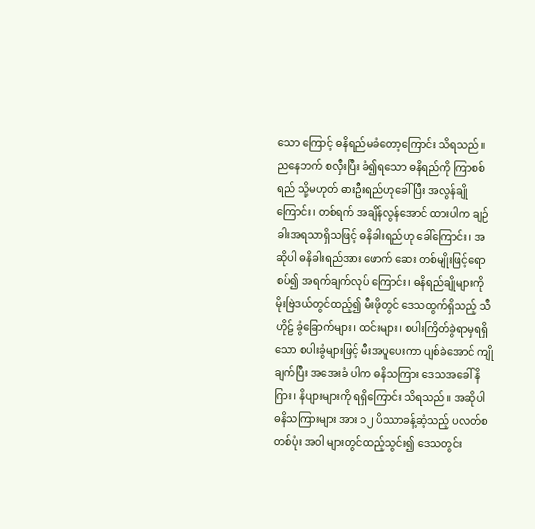သော ကြောင့် ဓနိရည်မခံတော့ကြောင်း သိရသည်။
ညနေဘက် စလှီးပြီး ခံ၍ရသော ဓနိရည်ကို ကြာစစ်ရည် သို့မဟုတ် ဓားဦးရည်ဟုခေါ်ပြီး အလွန်ချိုကြောင်း၊ တစ်ရက် အချိန်လွန်အောင် ထားပါက ချဉ်ခါးအရသာရှိသဖြင့် ဓနိခါးရည်ဟု ခေါ်ကြောင်း၊ အဆိုပါ ဓနိခါးရည်အား ဖောက် ဆေး တစ်မျိုးဖြင့်ရောစပ်၍ အရက်ချက်လုပ် ကြောင်း၊ ဓနိရည်ချိုများကို မိုးဗြဲဒယ်တွင်ထည့်၍ မီးဖိုတွင် ဒေသထွက်ရှိသည့် သီဟိုဠ် ခွံခြောက်များ၊ ထင်းများ၊ စပါးကြိတ်ခွဲရာမှရရှိသော စပါးခွံများဖြင့် မီးအပူပေးကာ ပျစ်ခဲအောင် ကျိုချက်ပြီး အအေးခံ ပါက ဓနိသကြား ဒေသအခေါ် နိဂြား၊ နိပျားများကို ရရှိကြောင်း သိရသည်။ အဆိုပါ ဓနိသကြားများ အား ၁၂ ပိဿာခန့်ဆံ့သည့် ပလတ်စတစ်ပုံး အဝါ များတွင်ထည့်သွင်း၍ ဒေသတွင်း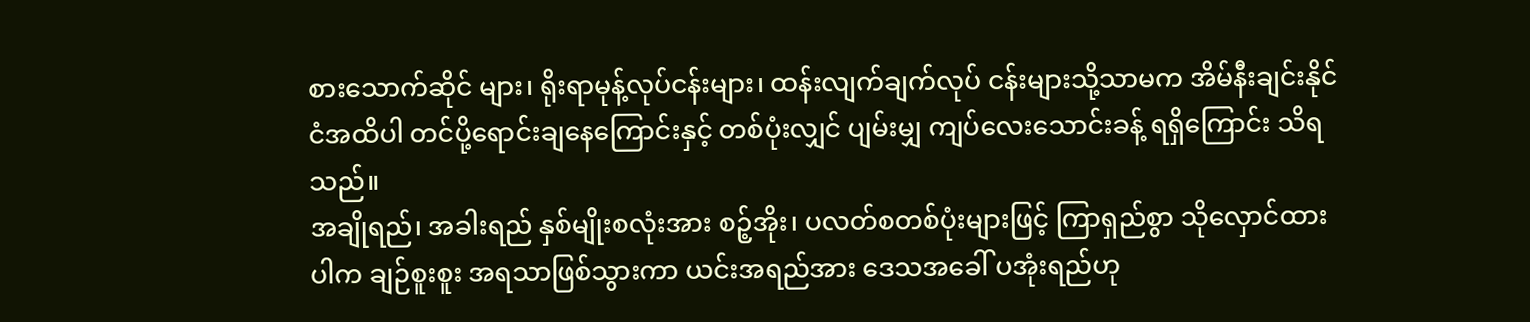စားသောက်ဆိုင် များ၊ ရိုးရာမုန့်လုပ်ငန်းများ၊ ထန်းလျက်ချက်လုပ် ငန်းများသို့သာမက အိမ်နီးချင်းနိုင်ငံအထိပါ တင်ပို့ရောင်းချနေကြောင်းနှင့် တစ်ပုံးလျှင် ပျမ်းမျှ ကျပ်လေးသောင်းခန့် ရရှိကြောင်း သိရသည်။
အချိုရည်၊ အခါးရည် နှစ်မျိုးစလုံးအား စဉ့်အိုး၊ ပလတ်စတစ်ပုံးများဖြင့် ကြာရှည်စွာ သိုလှောင်ထားပါက ချဉ်စူးစူး အရသာဖြစ်သွားကာ ယင်းအရည်အား ဒေသအခေါ် ပအုံးရည်ဟု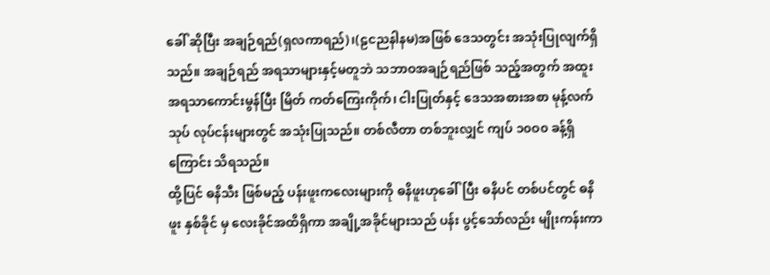ခေါ် ဆိုပြီး အချဉ်ရည်(ရှလကာရည်)၊(ဠငညနါနမ)အဖြစ် ဒေသတွင်း အသုံးပြုလျက်ရှိသည်။ အချဉ်ရည် အရသာများနှင့်မတူဘဲ သဘာဝအချဉ်ရည်ဖြစ် သည့်အတွက် အထူးအရသာကောင်းမွန်ပြီး မြိတ် ကတ်ကြေးကိုက်၊ ငါးပြုတ်နှင့် ဒေသအစားအစာ မုန့်လက်သုပ် လုပ်ငန်းများတွင် အသုံးပြုသည်။ တစ်လီတာ တစ်ဘူးလျှင် ကျပ် ၁၀ဝ၀ ခန့်ရှိ ကြောင်း သိရသည်။
ထို့ပြင် ဓနိသီး ဖြစ်မည့် ပန်းဖူးကလေးများကို ဓနိဖူးဟုခေါ်ပြီး ဓနိပင် တစ်ပင်တွင် ဓနိဖူး နှစ်ခိုင် မှ လေးခိုင်အထိရှိကာ အချို့အခိုင်များသည် ပန်း ပွင့်သော်လည်း မျိုးကန်းကာ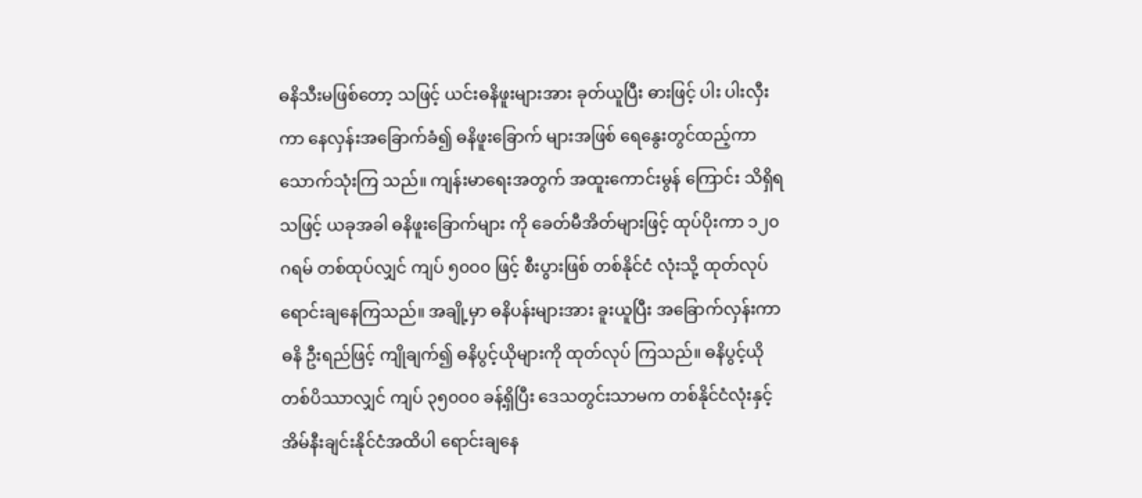ဓနိသီးမဖြစ်တော့ သဖြင့် ယင်းဓနိဖူးများအား ခုတ်ယူပြီး ဓားဖြင့် ပါး ပါးလှီးကာ နေလှန်းအခြောက်ခံ၍ ဓနိဖူးခြောက် များအဖြစ် ရေနွေးတွင်ထည့်ကာ သောက်သုံးကြ သည်။ ကျန်းမာရေးအတွက် အထူးကောင်းမွန် ကြောင်း သိရှိရသဖြင့် ယခုအခါ ဓနိဖူးခြောက်များ ကို ခေတ်မီအိတ်များဖြင့် ထုပ်ပိုးကာ ၁၂၀ ဂရမ် တစ်ထုပ်လျှင် ကျပ် ၅၀ဝ၀ ဖြင့် စီးပွားဖြစ် တစ်နိုင်ငံ လုံးသို့ ထုတ်လုပ်ရောင်းချနေကြသည်။ အချို့မှာ ဓနိပန်းများအား ခူးယူပြီး အခြောက်လှန်းကာ ဓနိ ဦးရည်ဖြင့် ကျိုချက်၍ ဓနိပွင့်ယိုများကို ထုတ်လုပ် ကြသည်။ ဓနိပွင့်ယို တစ်ပိဿာလျှင် ကျပ် ၃၅၀ဝ၀ ခန့်ရှိပြီး ဒေသတွင်းသာမက တစ်နိုင်ငံလုံးနှင့် အိမ်နီးချင်းနိုင်ငံအထိပါ ရောင်းချနေ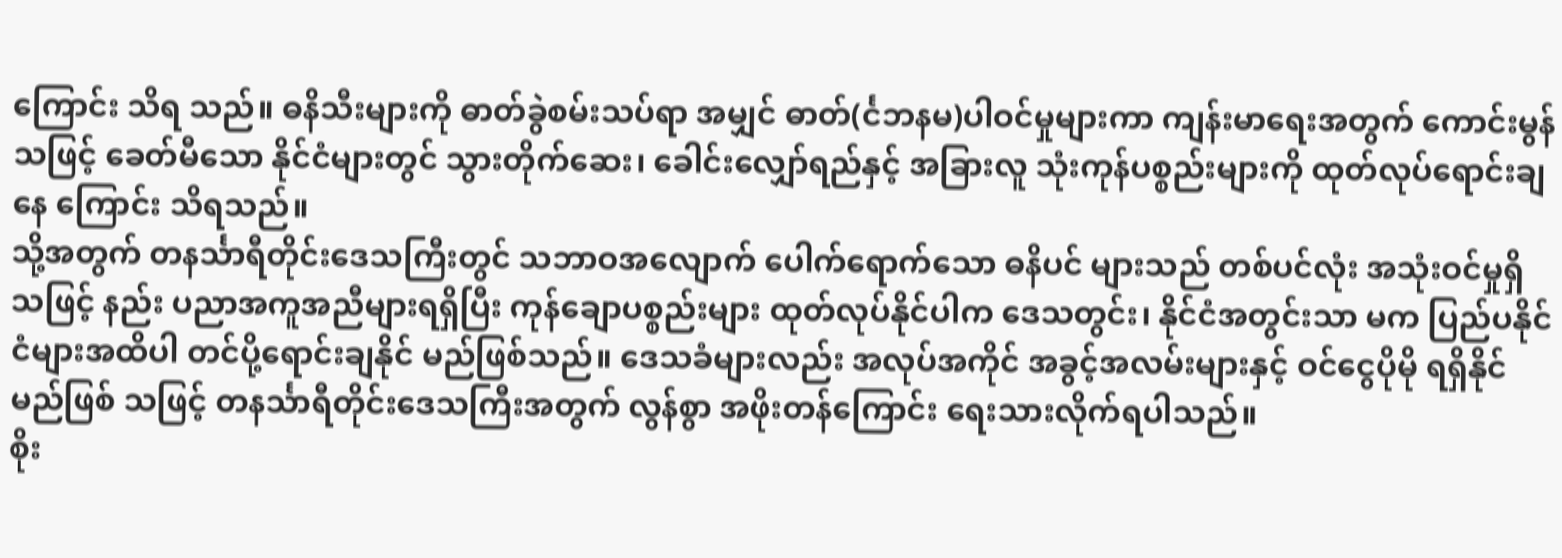ကြောင်း သိရ သည်။ ဓနိသီးများကို ဓာတ်ခွဲစမ်းသပ်ရာ အမျှင် ဓာတ်(င်္ငဘနမ)ပါဝင်မှုများကာ ကျန်းမာရေးအတွက် ကောင်းမွန်သဖြင့် ခေတ်မီသော နိုင်ငံများတွင် သွားတိုက်ဆေး၊ ခေါင်းလျှော်ရည်နှင့် အခြားလူ သုံးကုန်ပစ္စည်းများကို ထုတ်လုပ်ရောင်းချနေ ကြောင်း သိရသည်။
သို့အတွက် တနင်္သာရီတိုင်းဒေသကြီးတွင် သဘာဝအလျောက် ပေါက်ရောက်သော ဓနိပင် များသည် တစ်ပင်လုံး အသုံးဝင်မှုရှိသဖြင့် နည်း ပညာအကူအညီများရရှိပြီး ကုန်ချောပစ္စည်းများ ထုတ်လုပ်နိုင်ပါက ဒေသတွင်း၊ နိုင်ငံအတွင်းသာ မက ပြည်ပနိုင်ငံများအထိပါ တင်ပို့ရောင်းချနိုင် မည်ဖြစ်သည်။ ဒေသခံများလည်း အလုပ်အကိုင် အခွင့်အလမ်းများနှင့် ဝင်ငွေပိုမို ရရှိနိုင်မည်ဖြစ် သဖြင့် တနင်္သာရီတိုင်းဒေသကြီးအတွက် လွန်စွာ အဖိုးတန်ကြောင်း ရေးသားလိုက်ရပါသည်။
စိုး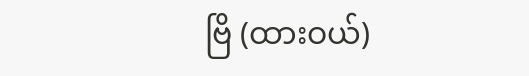ဗြိ (ထားဝယ်)